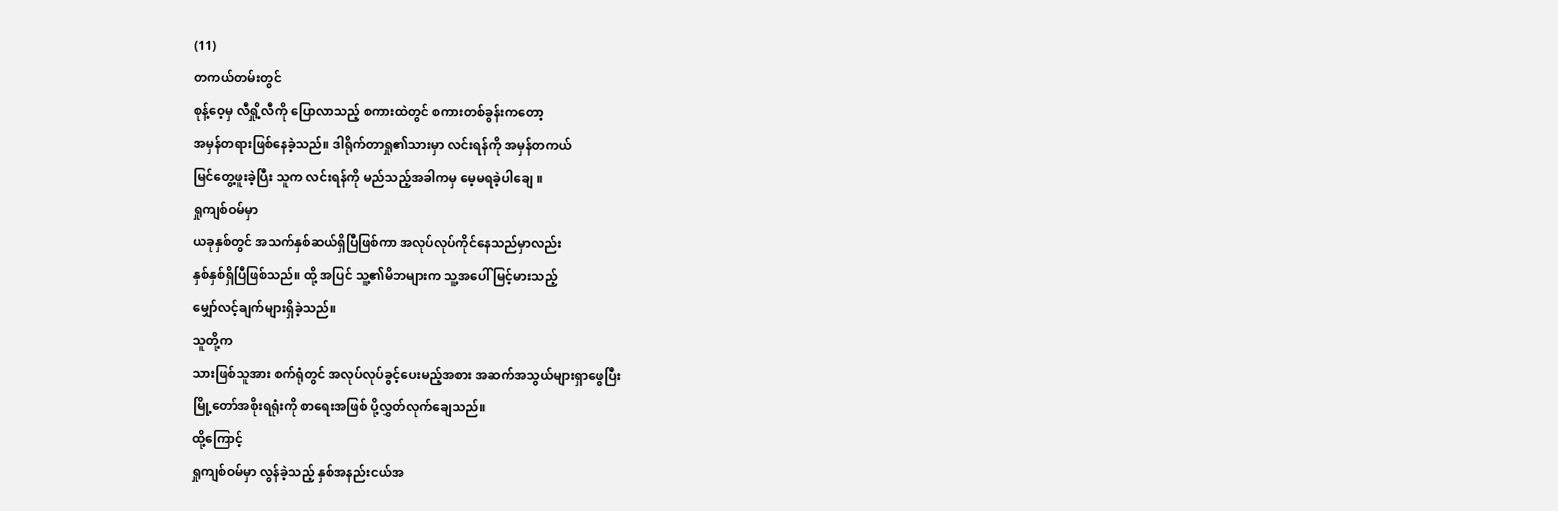(11)
တကယ်တမ်းတွင်
စုန့်ဝေ့မှ လီရှို့လီကို ပြောလာသည့် စကားထဲတွင် စကားတစ်ခွန်းကတော့
အမှန်တရားဖြစ်နေခဲ့သည်။ ဒါရိုက်တာရှု၏သားမှာ လင်းရန်ကို အမှန်တကယ်
မြင်တွေ့ဖူးခဲ့ပြီး သူက လင်းရန်ကို မည်သည့်အခါကမှ မေ့မရခဲ့ပါချေ ။
ရှုကျစ်ဝမ်မှာ
ယခုနှစ်တွင် အသက်နှစ်ဆယ်ရှိပြီဖြစ်ကာ အလုပ်လုပ်ကိုင်နေသည်မှာလည်း
နှစ်နှစ်ရှိပြီဖြစ်သည်။ ထို့ အပြင် သူ့၏မိဘများက သူ့အပေါ် မြင့်မားသည့်
မျှော်လင့်ချက်များရှိခဲ့သည်။
သူတို့က
သားဖြစ်သူအား စက်ရုံတွင် အလုပ်လုပ်ခွင့်ပေးမည့်အစား အဆက်အသွယ်များရှာဖွေပြီး
မြို့တော်အစိုးရရုံးကို စာရေးအဖြစ် ပို့လွှတ်လုက်ချေသည်။
ထို့ကြောင့်
ရှုကျစ်ဝမ်မှာ လွန်ခဲ့သည့် နှစ်အနည်းငယ်အ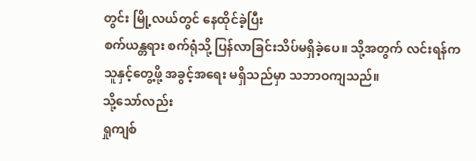တွင်း မြို့လယ်တွင် နေထိုင်ခဲ့ပြီး
စက်ယန္တရား စက်ရုံသို့ ပြန်လာခြင်းသိပ်မရှိခဲ့ပေ။ သို့အတွက် လင်းရန်က
သူနှင့်တွေ့ဖို့ အခွင့်အရေး မရှိသည်မှာ သဘာဝကျသည်။
သို့သော်လည်း
ရှုကျစ်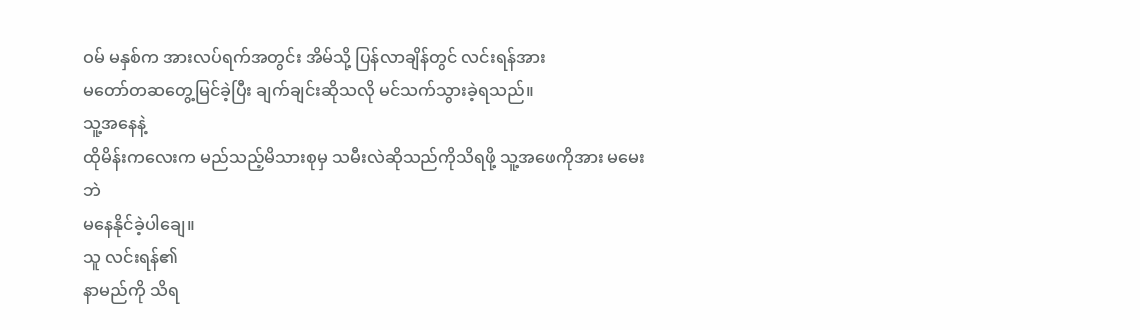ဝမ် မနှစ်က အားလပ်ရက်အတွင်း အိမ်သို့ ပြန်လာချိန်တွင် လင်းရန်အား
မတော်တဆတွေ့မြင်ခဲ့ပြီး ချက်ချင်းဆိုသလို မင်သက်သွားခဲ့ရသည်။
သူ့အနေနဲ့
ထိုမိန်းကလေးက မည်သည့်မိသားစုမှ သမီးလဲဆိုသည်ကိုသိရဖို့ သူ့အဖေကိုအား မမေးဘဲ
မနေနိုင်ခဲ့ပါချေ။
သူ လင်းရန်၏
နာမည်ကို သိရ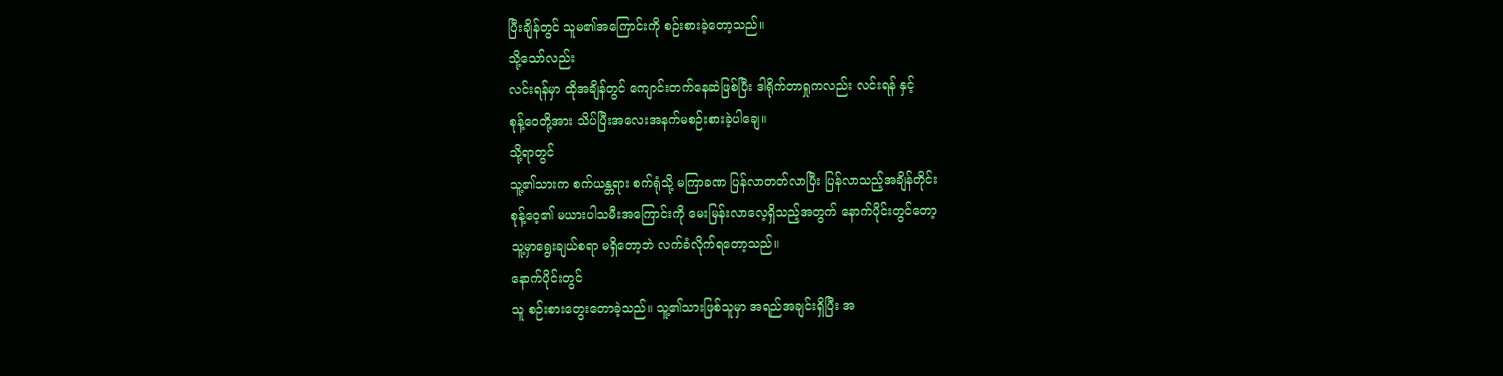ပြီးချိန်တွင် သူမ၏အကြောင်းကို စဉ်းစားခဲ့တော့သည်။
သို့သော်လည်း
လင်းရန်မှာ ထိုအချိန်တွင် ကျောင်းတက်နေဆဲဖြစ်ပြီး ဒါရိုက်တာရှုကလည်း လင်းရန် နှင့်
စုန့်ဝေတို့အား သိပ်ပြီးအလေးအနက်မစဉ်းစားခဲ့ပါချေ။
သို့ရာတွင်
သူ့၏သားက စက်ယန္တရား စက်ရုံသို့ မကြာခဏ ပြန်လာတတ်လာပြီး ပြန်လာသည့်အချိန်တိုင်း
စုန့်ဝေ့၏ မယားပါသမီးအကြောင်းကို မေးမြန်းလာလေ့ရှိသည့်အတွက် နောက်ပိုင်းတွင်တော့
သူ့မှာရွေးချယ်စရာ မရှိတော့ဘဲ လက်ခံလိုက်ရတော့သည်။
နောက်ပိုင်းတွင်
သူ စဉ်းစားတွေးတောခဲ့သည်။ သူ့၏သားဖြစ်သူမှာ အရည်အချင်းရှိပြီး အ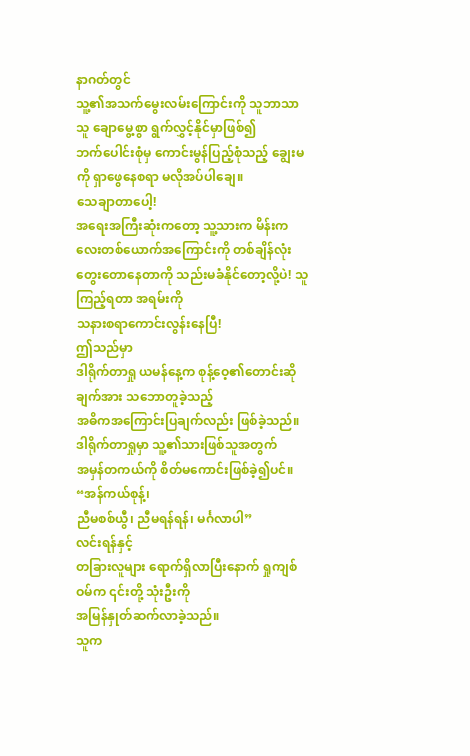နာဂတ်တွင်
သူ့၏အသက်မွေးလမ်းကြောင်းကို သူဘာသာသူ ချောမွေ့စွာ ရွက်လွှင့်နိုင်မှာဖြစ်၍
ဘက်ပေါင်းစုံမှ ကောင်းမွန်ပြည့်စုံသည့် ချွေးမကို ရှာဖွေနေစရာ မလိုအပ်ပါချေ။
သေချာတာပေါ့!
အရေးအကြီးဆုံးကတော့ သူ့သားက မိန်းကလေးတစ်ယောက်အကြောင်းကို တစ်ချိန်လုံး
တွေးတောနေတာကို သည်းမခံနိုင်တော့လို့ပဲ! သူကြည့်ရတာ အရမ်းကို
သနားစရာကောင်းလွန်းနေပြီ!
ဤသည်မှာ
ဒါရိုက်တာရှု ယမန်နေ့က စုန့်ဝေ့၏တောင်းဆိုချက်အား သဘောတူခဲ့သည့်
အဓိကအကြောင်းပြချက်လည်း ဖြစ်ခဲ့သည်။ ဒါရိုက်တာရှုမှာ သူ့၏သားဖြစ်သူအတွက်
အမှန်တကယ်ကို စိတ်မကောင်းဖြစ်ခဲ့၍ပင်။
“အန်ကယ်စုန့်၊
ညီမစစ်ယွီ၊ ညီမရန်ရန်၊ မင်္ဂလာပါ”
လင်းရန်နှင့်
တခြားလူများ ရောက်ရှိလာပြီးနောက် ရှုကျစ်ဝမ်က ၎င်းတို့ သုံးဦးကို
အမြန်နှုတ်ဆက်လာခဲ့သည်။
သူက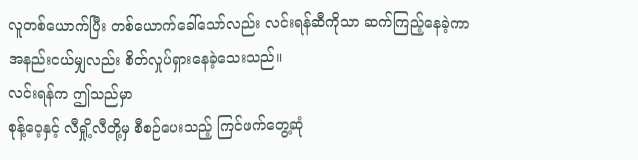လူတစ်ယောက်ပြီး တစ်ယောက်ခေါ်သော်လည်း လင်းရန်ဆီကိုသာ ဆက်ကြည့်နေခဲ့ကာ
အနည်းငယ်မျှလည်း စိတ်လှုပ်ရှားနေခဲ့သေးသည်။
လင်းရန်က ဤသည်မှာ
စုန့်ဝေ့နှင့် လီရှို့လီတို့မှ စီစဉ်ပေးသည့် ကြင်ဖက်တွေ့ဆုံ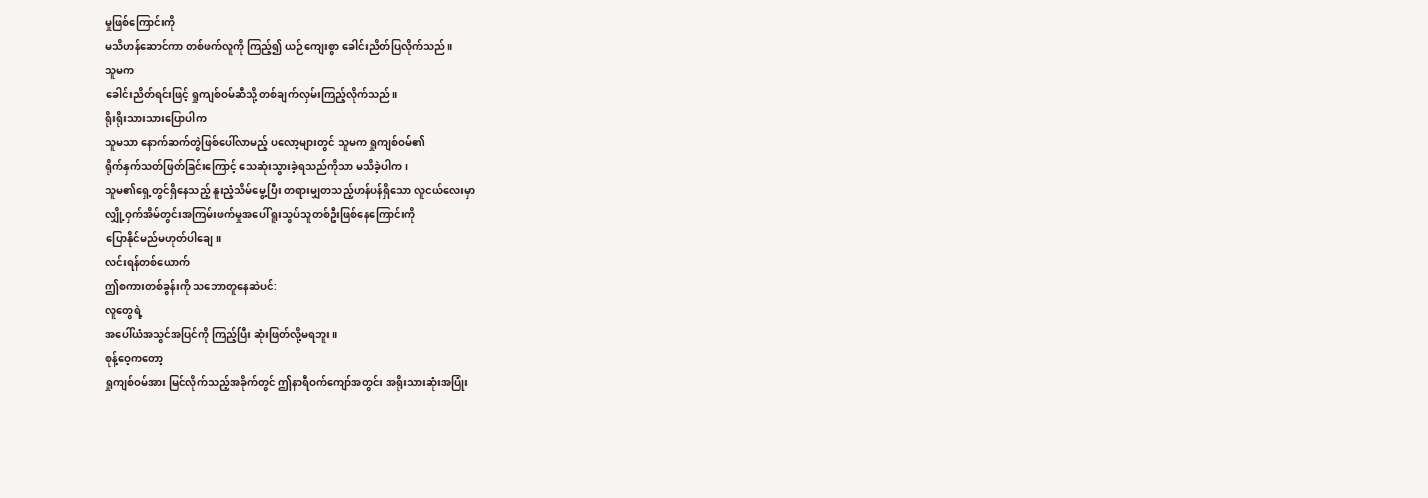မှုဖြစ်ကြောင်းကို
မသိဟန်ဆောင်ကာ တစ်ဖက်လူကို ကြည့်၍ ယဉ်ကျေးစွာ ခေါင်းညိတ်ပြလိုက်သည်။
သူမက
ခေါင်းညိတ်ရင်းဖြင့် ရှုကျစ်ဝမ်ဆီသို့ တစ်ချက်လှမ်းကြည့်လိုက်သည်။
ရိုးရိုးသားသားပြောပါက
သူမသာ နောက်ဆက်တွဲဖြစ်ပေါ်လာမည့် ပလော့များတွင် သူမက ရှုကျစ်ဝမ်၏
ရိုက်နှက်သတ်ဖြတ်ခြင်းကြောင့် သေဆုံးသွားခဲ့ရသည်ကိုသာ မသိခဲ့ပါက၊
သူမ၏ရှေ့တွင်ရှိနေသည့် နူးညံ့သိမ်မွေ့ပြီး တရားမျှတသည့်ဟန်ပန်ရှိသော လူငယ်လေးမှာ
လျှို့ဝှက်အိမ်တွင်းအကြမ်းဖက်မှုအပေါ် ရူးသွပ်သူတစ်ဦးဖြစ်နေကြောင်းကို
ပြောနိုင်မည်မဟုတ်ပါချေ။
လင်းရန်တစ်ယောက်
ဤစကားတစ်ခွန်းကို သဘောတူနေဆဲပင်:
လူတွေရဲ့
အပေါ်ယံအသွင်အပြင်ကို ကြည့်ပြီး ဆုံးဖြတ်လို့မရဘူး။
စုန့်ဝေ့ကတော့
ရှုကျစ်ဝမ်အား မြင်လိုက်သည့်အခိုက်တွင် ဤနာရီဝက်ကျော်အတွင်း အရိုးသားဆုံးအပြုံး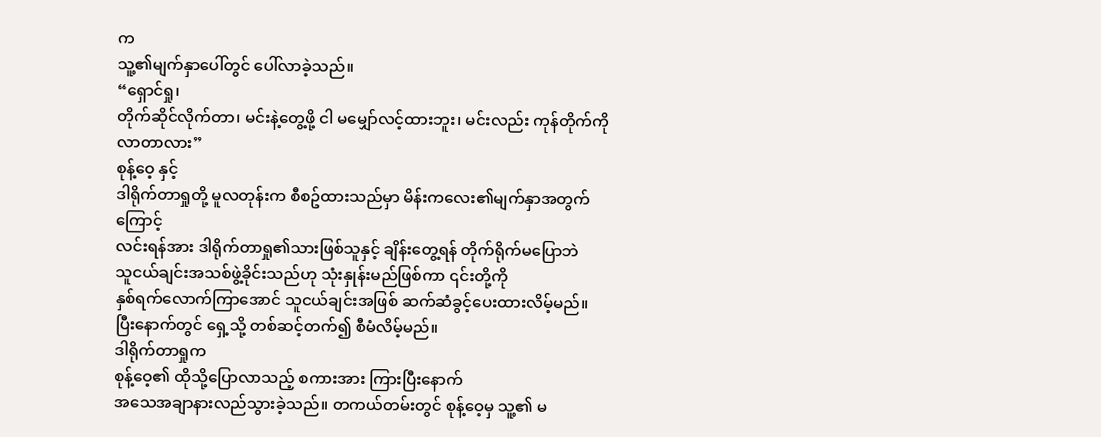က
သူ့၏မျက်နှာပေါ်တွင် ပေါ်လာခဲ့သည်။
“ရှောင်ရှု၊
တိုက်ဆိုင်လိုက်တာ၊ မင်းနဲ့တွေ့ဖို့ ငါ မမျှော်လင့်ထားဘူး၊ မင်းလည်း ကုန်တိုက်ကို
လာတာလား”
စုန့်ဝေ့ နှင့်
ဒါရိုက်တာရှုတို့ မူလတုန်းက စီစဥ်ထားသည်မှာ မိန်းကလေး၏မျက်နှာအတွက်ကြောင့်
လင်းရန်အား ဒါရိုက်တာရှု၏သားဖြစ်သူနှင့် ချိန်းတွေ့ရန် တိုက်ရိုက်မပြောဘဲ
သူငယ်ချင်းအသစ်ဖွဲ့ခိုင်းသည်ဟု သုံးနှုန်းမည်ဖြစ်ကာ ၎င်းတို့ကို
နှစ်ရက်လောက်ကြာအောင် သူငယ်ချင်းအဖြစ် ဆက်ဆံခွင့်ပေးထားလိမ့်မည်။
ပြီးနောက်တွင် ရှေ့သို့ တစ်ဆင့်တက်၍ စီမံလိမ့်မည်။
ဒါရိုက်တာရှုက
စုန့်ဝေ့၏ ထိုသို့ပြောလာသည့် စကားအား ကြားပြီးနောက်
အသေအချာနားလည်သွားခဲ့သည်။ တကယ်တမ်းတွင် စုန့်ဝေ့မှ သူ့၏ မ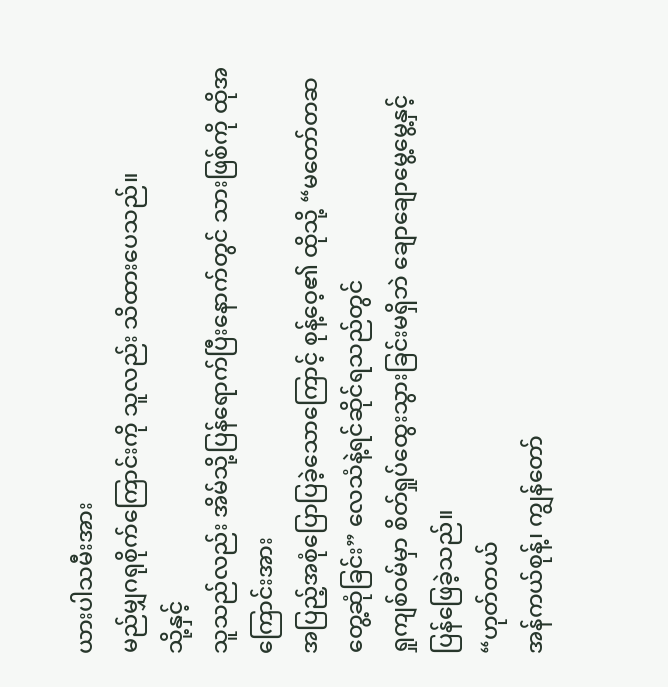ယားပါသမီးအား
မည်မျှဂရုစိုက်ကြောင်းကို သူလည်း သိထားပေသည်။
သို့နှင့်
သူသည်လည်း အိမ်သို့ပြန်ရောက်ပြီးနောက်တွင် သားဖြစ်ကို ထိုအကြောင်းအား
အပြည့်အစုံပြောပြခဲ့သောကြောင့် စုန့်ဝေ့၏ ထိုသို့ “မတော်တဆတွေ့ဆုံခြင်း” လေသံနဲ့ရင်ဆိုင်ရသည်တွင်
ရှုကျစ်ဝမ်မှာ စိတ်ရှုပ်ထွေးသွားခြင်းမရှိဘဲ ချောချောမွေ့မွေ့နှင့်
ပြန်ဖြေခဲ့သည်။
“ဟုတ်တယ်
အန်ကယ်စုန့်၊ ကျွန်တော်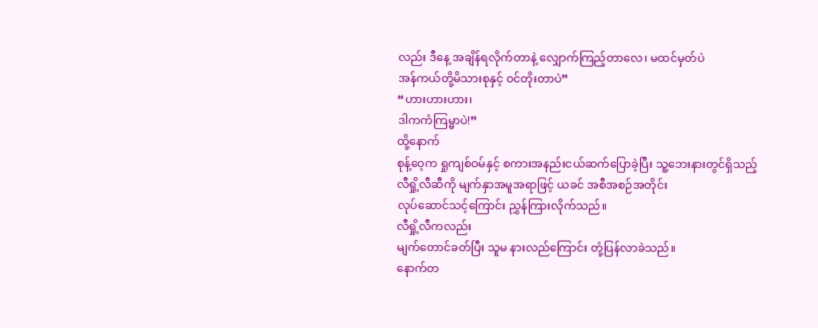လည်း ဒီနေ့ အချိန်ရလိုက်တာနဲ့ လျှောက်ကြည့်တာလေ၊ မထင်မှတ်ပဲ
အန်ကယ်တို့မိသားစုနှင့် ဝင်တိုးတာပဲ”
“ဟားဟားဟား၊
ဒါကကံကြမ္မာပဲ!”
ထို့နောက်
စုန့်ဝေ့က ရှုကျစ်ဝမ်နှင့် စကားအနည်းငယ်ဆက်ပြောခဲ့ပြီး သူ့ဘေးနားတွင်ရှိသည့်
လီရှို့လီဆီကို မျက်နှာအမူအရာဖြင့် ယခင် အစီအစဉ်အတိုင်း
လုပ်ဆောင်သင့်ကြောင်း ညွှန်ကြားလိုက်သည်။
လီရှို့လီကလည်း
မျက်တောင်ခတ်ပြီး သူမ နားလည်ကြောင်း တုံ့ပြန်လာခဲသည်။
နောက်တ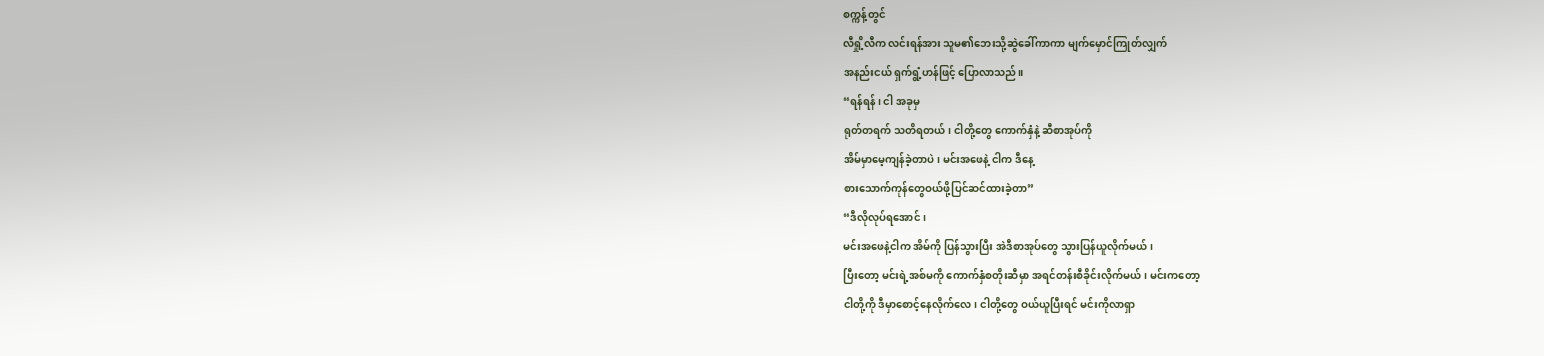စက္ကန့်တွင်
လီရှို့လီက လင်းရန်အား သူမ၏ဘေးသို့ဆွဲခေါ်ကာကာ မျက်မှောင်ကြုတ်လျှက်
အနည်းငယ် ရှက်ရွံ့ဟန်ဖြင့် ပြောလာသည်။
“ရန်ရန်၊ ငါ အခုမှ
ရုတ်တရက် သတိရတယ်၊ ငါတို့တွေ ကောက်နှံနဲ့ ဆီစာအုပ်ကို
အိမ်မှာမေ့ကျန်ခဲ့တာပဲ၊ မင်းအဖေနဲ့ ငါက ဒီနေ့
စားသောက်ကုန်တွေဝယ်ဖို့ပြင်ဆင်ထားခဲ့တာ”
“ဒီလိုလုပ်ရအောင်၊
မင်းအဖေနဲ့ငါက အိမ်ကို ပြန်သွားပြီး အဲဒီစာအုပ်တွေ သွားပြန်ယူလိုက်မယ်၊
ပြီးတော့ မင်းရဲ့အစ်မကို ကောက်နှံစတိုးဆီမှာ အရင်တန်းစီခိုင်းလိုက်မယ်၊ မင်းကတော့
ငါတို့ကို ဒီမှာစောင့်နေလိုက်လေ၊ ငါတို့တွေ ဝယ်ယူပြီးရင် မင်းကိုလာရှာ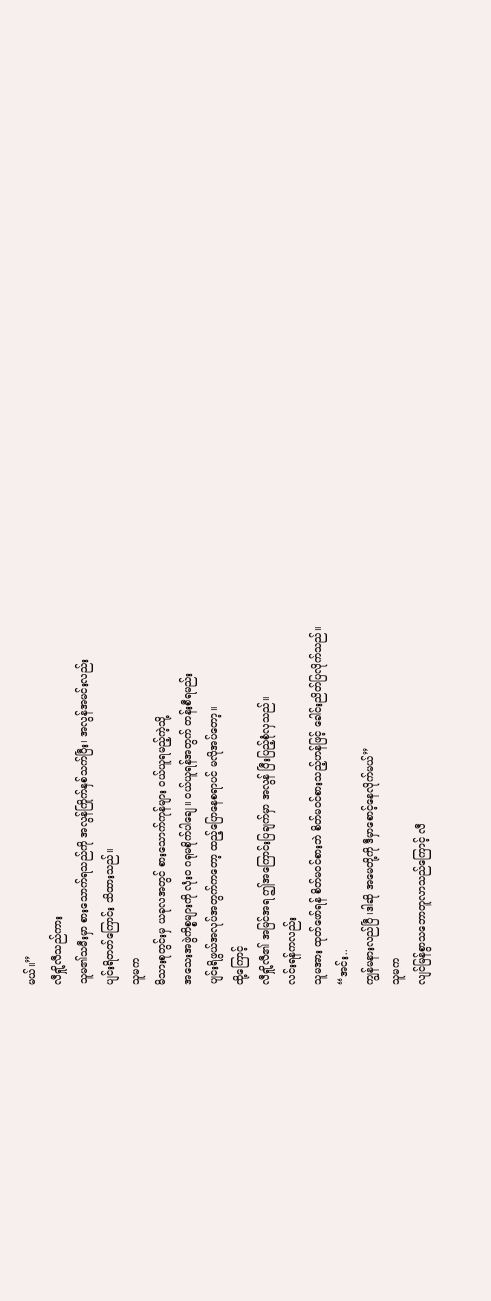မယ်။”
လီရှို့လီသည်ကား
သူမ၏သမီးမှာ စားသောက်ရသည်ကို အလွန်ကြိုက်နှစ်သက်ပြီး၊ အလွန်အမင်းလည်း
ပျင်းရိတတ်ကြောင်း သိထားသည်။
သူမက
မိသားစုတွင်းမှ ယခုလအတွင် စားသောက်ကုန်များ ဝယ်ယူရမည့်ကဲ့သို့
အသေးအဖွဲကိစ္စများကို လုံးဝ ဂရုမစိုက်ပါချေ။ ဝယ်ယူရန်အတွက် တန်းစီရမည်း
ပျင်းရိဖွယ်အလုပ်အတွက်ကတော့ ထည့်ပြောနေစရာပင် မလိုအပ်တော့။
ထို့ကြောင့်
လီရှို့လီ၏ အမြင်အရ ဤအကြောင်းပြချက်မှာ အလွန် ပြီးပြည့်စုံလှသည်။
လင်းရန်ကလည်း
သူမအား ထုတ်ဖော်ရန် စိတ်မ၀င်စားဘဲ စိတ်မဝင်စားသည့်ဟန်ဖြင့် ခေါင်းညိတ်ပြလိုက်သည်။
“အင်း..
ကျွန်မနားလည်ပြီ ၊ဒါဆို အမေတို့ကို ဒီမှာစောင့်နေလိုက်မယ်”
သူမက
လျင်မြန်စွာသဘောတူလာသည်ကြောင့် လီ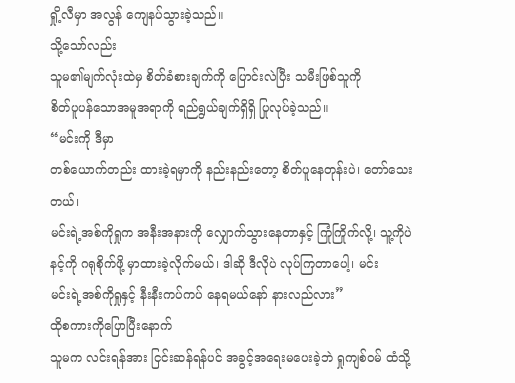ရှို့လီမှာ အလွန် ကျေနပ်သွားခဲ့သည်။
သို့သော်လည်း
သူမ၏မျက်လုံးထဲမှ စိတ်ခံစားချက်ကို ပြောင်းလဲပြီး သမီးဖြစ်သူကို
စိတ်ပူပန်သောအမူအရာကို ရည်ရွယ်ချက်ရှိရှိ ပြုလုပ်ခဲ့သည်။
“မင်းကို ဒီမှာ
တစ်ယောက်တည်း ထားခဲ့ရမှာကို နည်းနည်းတော့ စိတ်ပူနေတုန်းပဲ၊ တော်သေးတယ်၊
မင်းရဲ့အစ်ကိုရှုက အနီးအနားကို လျှောက်သွားနေတာနှင့် ကြုံကြိုက်လို့၊ သူ့ကိုပဲ
နင့်ကို ဂရုစိုက်ဖို့ မှာထားခဲ့လိုက်မယ်၊ ဒါဆို ဒီလိုပဲ လုပ်ကြတာပေါ့၊ မင်း
မင်းရဲ့အစ်ကိုရှုနှင့် နီးနီးကပ်ကပ် နေရမယ်နော် နားလည်လား”
ထိုစကားကိုပြောပြီးနောက်
သူမက လင်းရန်အား ငြင်းဆန်ရန်ပင် အခွင့်အရေးမပေးခဲ့ဘဲ ရှုကျစ်ဝမ် ထံသို့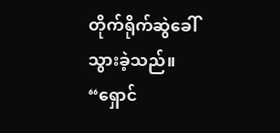တိုက်ရိုက်ဆွဲခေါ်သွားခဲ့သည်။
“ရှောင်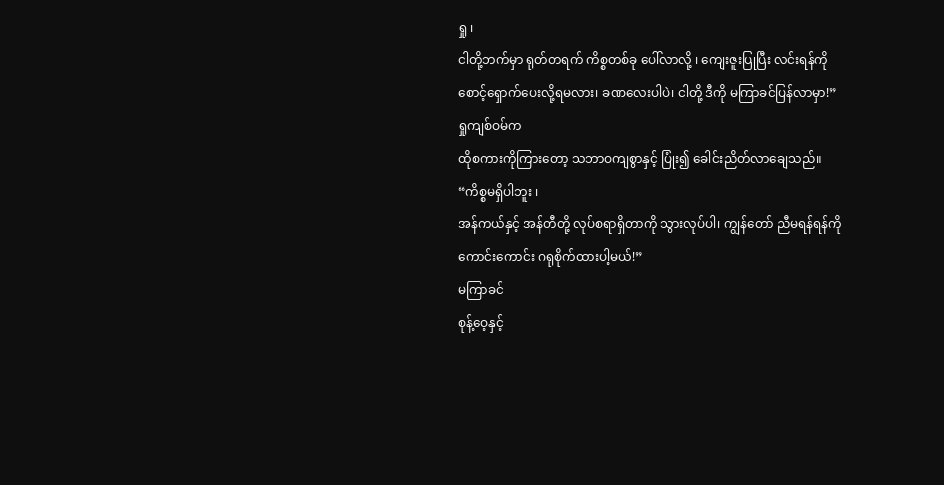ရှု ၊
ငါတို့ဘက်မှာ ရုတ်တရက် ကိစ္စတစ်ခု ပေါ်လာလို့ ၊ ကျေးဇူးပြုပြီး လင်းရန်ကို
စောင့်ရှောက်ပေးလို့ရမလား၊ ခဏလေးပါပဲ၊ ငါတို့ ဒီကို မကြာခင်ပြန်လာမှာ!”
ရှုကျစ်ဝမ်က
ထိုစကားကိုကြားတော့ သဘာဝကျစွာနှင့် ပြုံး၍ ခေါင်းညိတ်လာချေသည်။
“ကိစ္စမရှိပါဘူး ၊
အန်ကယ်နှင့် အန်တီတို့ လုပ်စရာရှိတာကို သွားလုပ်ပါ၊ ကျွန်တော် ညီမရန်ရန်ကို
ကောင်းကောင်း ဂရုစိုက်ထားပါ့မယ်!”
မကြာခင်
စုန့်ဝေ့နှင့်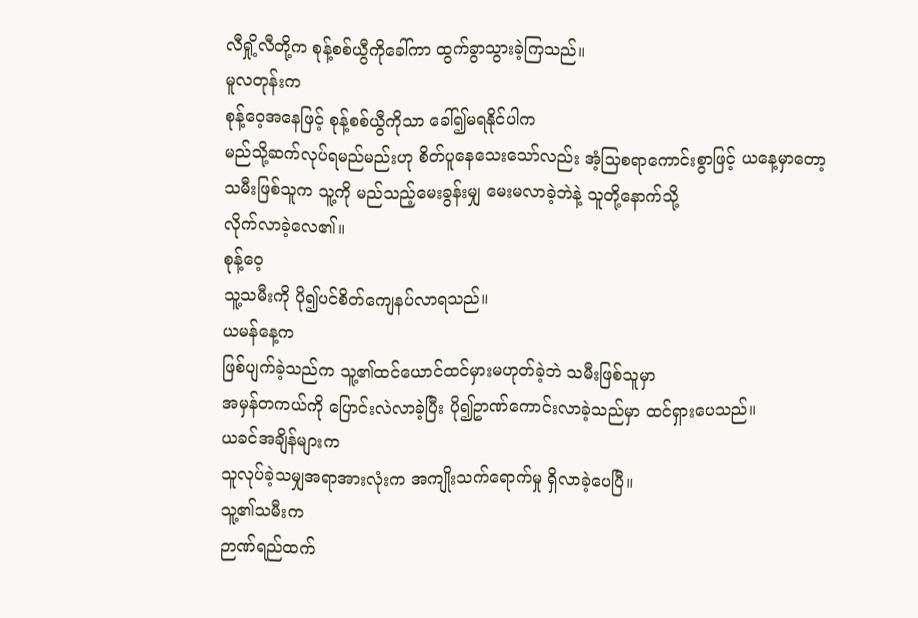လီရှို့လီတို့က စုန့်စစ်ယွီကိုခေါ်ကာ ထွက်ခွာသွားခဲ့ကြသည်။
မူလတုန်းက
စုန့်ဝေ့အနေဖြင့် စုန့်စစ်ယွီကိုသာ ခေါ်၍မရနိုင်ပါက
မည်သို့ဆက်လုပ်ရမည်မည်းဟု စိတ်ပူနေသေးသော်လည်း အံ့သြစရာကောင်းစွာဖြင့် ယနေ့မှာတော့
သမီးဖြစ်သူက သူ့ကို မည်သည့်မေးခွန်းမျှ မေးမလာခဲ့ဘဲနဲ့ သူတို့နောက်သို့
လိုက်လာခဲ့လေ၏။
စုန့်ဝေ့
သူ့သမီးကို ပို၍ပင်စိတ်ကျေနပ်လာရသည်။
ယမန်နေ့က
ဖြစ်ပျက်ခဲ့သည်က သူ့၏ထင်ယောင်ထင်မှားမဟုတ်ခဲ့ဘဲ သမီးဖြစ်သူမှာ
အမှန်တကယ်ကို ပြောင်းလဲလာခဲ့ပြီး ပို၍ဥာဏ်ကောင်းလာခဲ့သည်မှာ ထင်ရှားပေသည်။
ယခင်အချိန်များက
သူလုပ်ခဲ့သမျှအရာအားလုံးက အကျိုးသက်ရောက်မှု ရှိလာခဲ့ပေပြီ။
သူ့၏သမီးက
ဉာဏ်ရည်ထက်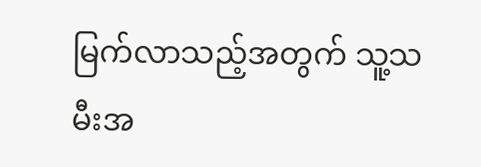မြက်လာသည့်အတွက် သူ့သမီးအ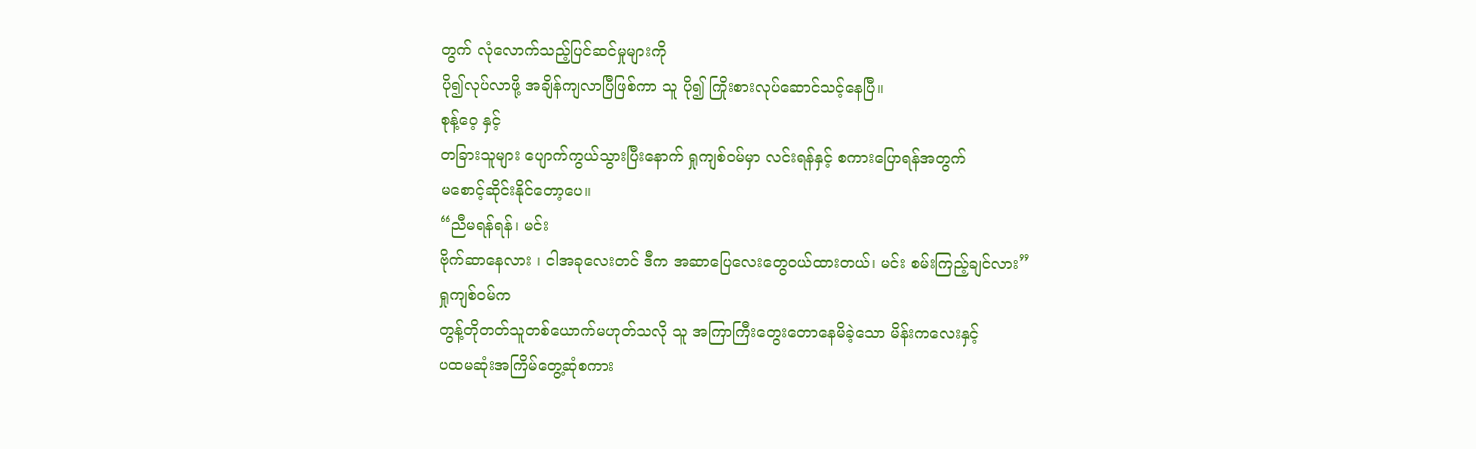တွက် လုံလောက်သည့်ပြင်ဆင်မှုများကို
ပို၍လုပ်လာဖို့ အချိန်ကျလာပြီဖြစ်ကာ သူ ပို၍ ကြိုးစားလုပ်ဆောင်သင့်နေပြီ။
စုန့်ဝေ့ နှင့်
တခြားသူများ ပျောက်ကွယ်သွားပြီးနောက် ရှုကျစ်ဝမ်မှာ လင်းရန်နှင့် စကားပြောရန်အတွက်
မစောင့်ဆိုင်းနိုင်တော့ပေ။
“ညီမရန်ရန်၊ မင်း
ဗိုက်ဆာနေလား ၊ ငါအခုလေးတင် ဒီက အဆာပြေလေးတွေဝယ်ထားတယ်၊ မင်း စမ်းကြည့်ချင်လား”
ရှုကျစ်ဝမ်က
တွန့်တိုတတ်သူတစ်ယောက်မဟုတ်သလို သူ အကြာကြီးတွေးတောနေမိခဲ့သော မိန်းကလေးနှင့်
ပထမဆုံးအကြိမ်တွေ့ဆုံစကား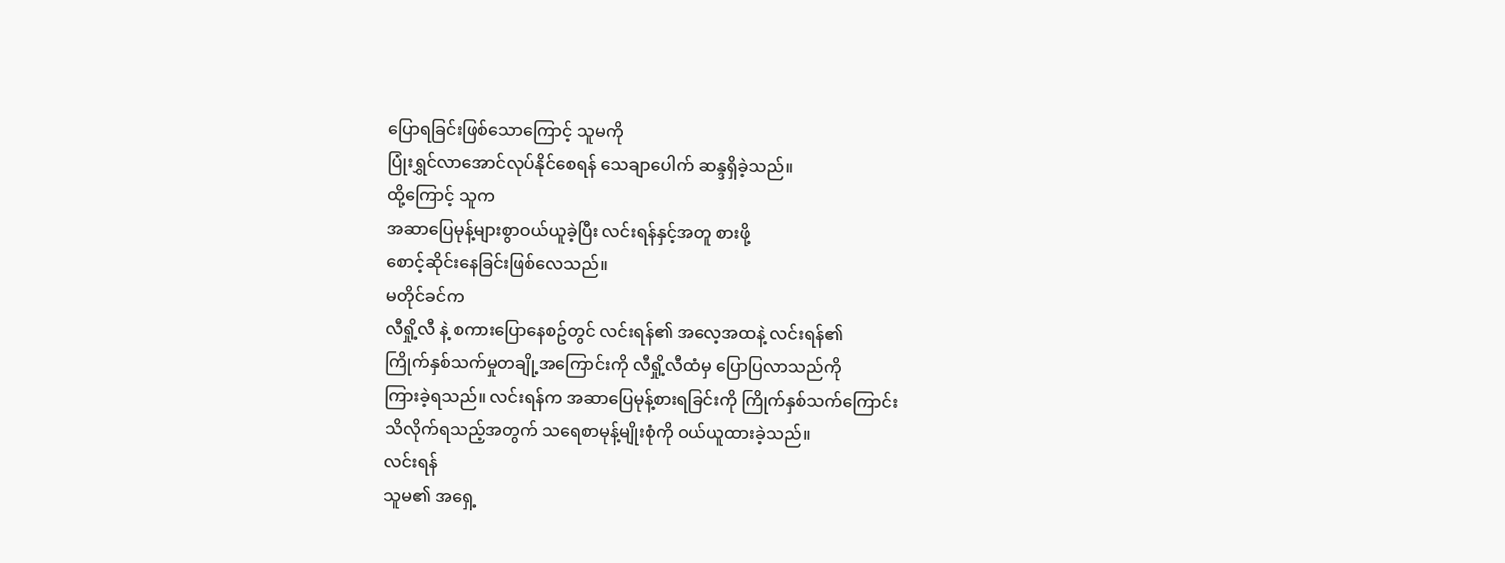ပြောရခြင်းဖြစ်သောကြောင့် သူမကို
ပြုံးရွှင်လာအောင်လုပ်နိုင်စေရန် သေချာပေါက် ဆန္ဒရှိခဲ့သည်။
ထို့ကြောင့် သူက
အဆာပြေမုန့်များစွာဝယ်ယူခဲ့ပြီး လင်းရန်နှင့်အတူ စားဖို့
စောင့်ဆိုင်းနေခြင်းဖြစ်လေသည်။
မတိုင်ခင်က
လီရှို့လီ နဲ့ စကားပြောနေစဥ်တွင် လင်းရန်၏ အလေ့အထနဲ့ လင်းရန်၏
ကြိုက်နှစ်သက်မှုတချို့အကြောင်းကို လီရှို့လီထံမှ ပြောပြလာသည်ကို
ကြားခဲ့ရသည်။ လင်းရန်က အဆာပြေမုန့်စားရခြင်းကို ကြိုက်နှစ်သက်ကြောင်း
သိလိုက်ရသည့်အတွက် သရေစာမုန့်မျိုးစုံကို ဝယ်ယူထားခဲ့သည်။
လင်းရန်
သူမ၏ အရှေ့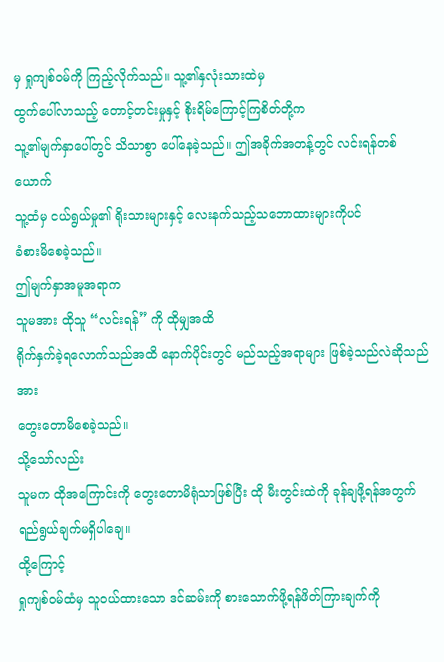မှ ရှုကျစ်ဝမ်ကို ကြည့်လိုက်သည်။ သူ့၏နှလုံးသားထဲမှ
ထွက်ပေါ်လာသည့် တောင့်တင်းမှုနှင့် စိုးရိမ်ကြောင့်ကြစိတ်တို့က
သူ့၏မျက်နှာပေါ်တွင် သိသာစွာ ပေါ်နေခဲ့သည်။ ဤအခိုက်အတန့်တွင် လင်းရန်တစ်ယောက်
သူ့ထံမှ ငယ်ရွယ်မှု၏ ရိုးသားများနှင့် လေးနက်သည့်သဘောထားများကိုပင်
ခံစားမိစေခဲ့သည်။
ဤမျက်နှာအမူအရာက
သူမအား ထိုသူ “လင်းရန်” ကို ထိုမျှအထိ
ရိုက်နှက်ခဲ့ရလောက်သည်အထိ နောက်ပိုင်းတွင် မည်သည့်အရာများ ဖြစ်ခဲ့သည်လဲဆိုသည်အား
တွေးတောမိစေခဲ့သည်။
သို့သော်လည်း
သူမက ထိုအကြောင်းကို တွေးတောမိရုံသာဖြစ်ပြီး ထို မီးတွင်းထဲကို ခုန်ချဖို့ရန်အတွက်
ရည်ရွယ်ချက်မရှိပါချေ။
ထို့ကြောင့်
ရှုကျစ်ဝမ်ထံမှ သူဝယ်ထားသော ဒင်ဆမ်းကို စားသောက်ဖို့ရန်ဖိတ်ကြားချက်ကို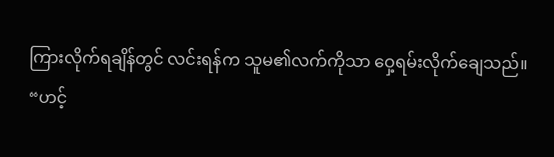ကြားလိုက်ရချိန်တွင် လင်းရန်က သူမ၏လက်ကိုသာ ဝှေ့ရမ်းလိုက်ချေသည်။
“ဟင့်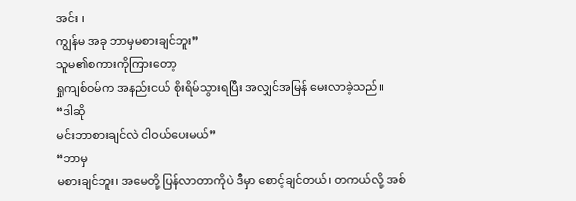အင်း ၊
ကျွန်မ အခု ဘာမှမစားချင်ဘူး”
သူမ၏စကားကိုကြားတော့
ရှုကျစ်ဝမ်က အနည်းငယ် စိုးရိမ်သွားရပြီး အလျှင်အမြန် မေးလာခဲ့သည်။
“ဒါဆို
မင်းဘာစားချင်လဲ ငါဝယ်ပေးမယ်”
“ဘာမှ
မစားချင်ဘူး၊ အမေတို့ ပြန်လာတာကိုပဲ ဒီမှာ စောင့်ချင်တယ်၊ တကယ်လို့ အစ်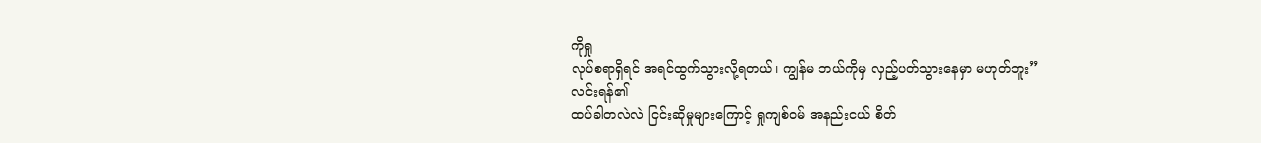ကိုရှု
လုပ်စရာရှိရင် အရင်ထွက်သွားလို့ရတယ်၊ ကျွန်မ ဘယ်ကိုမှ လှည့်ပတ်သွားနေမှာ မဟုတ်ဘူး”
လင်းရန်၏
ထပ်ခါတလဲလဲ ငြင်းဆိုမှုများကြောင့် ရှုကျစ်ဝမ် အနည်းငယ် စိတ်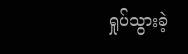ရှုပ်သွားခဲ့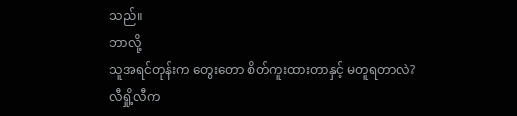သည်။
ဘာလို့
သူအရင်တုန်းက တွေးတော စိတ်ကူးထားတာနှင့် မတူရတာလဲ?
လီရှို့လီက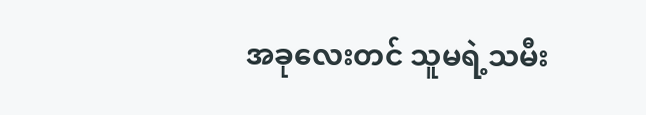အခုလေးတင် သူမရဲ့သမီး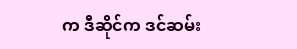က ဒီဆိုင်က ဒင်ဆမ်း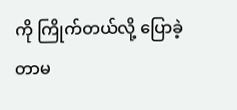ကို ကြိုက်တယ်လို့ ပြောခဲ့တာမ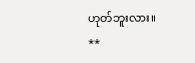ဟုတ်ဘူးလား။
**